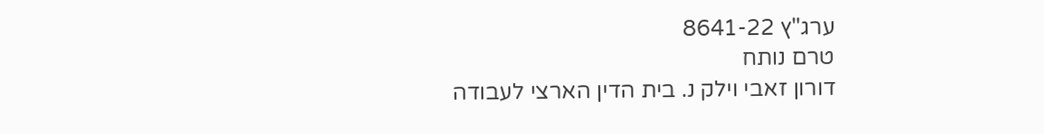ערג"ץ 8641-22
טרם נותח
דורון זאבי וילק נ. בית הדין הארצי לעבודה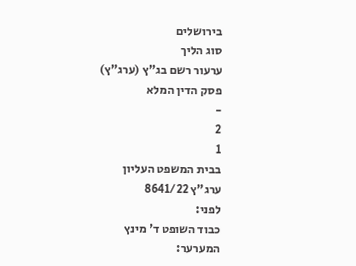בירושלים
סוג הליך
ערעור רשם בג"ץ (ערג"ץ)
פסק הדין המלא
-
2
1
בבית המשפט העליון
ערג"ץ 8641/22
לפני:
כבוד השופט ד' מינץ
המערער: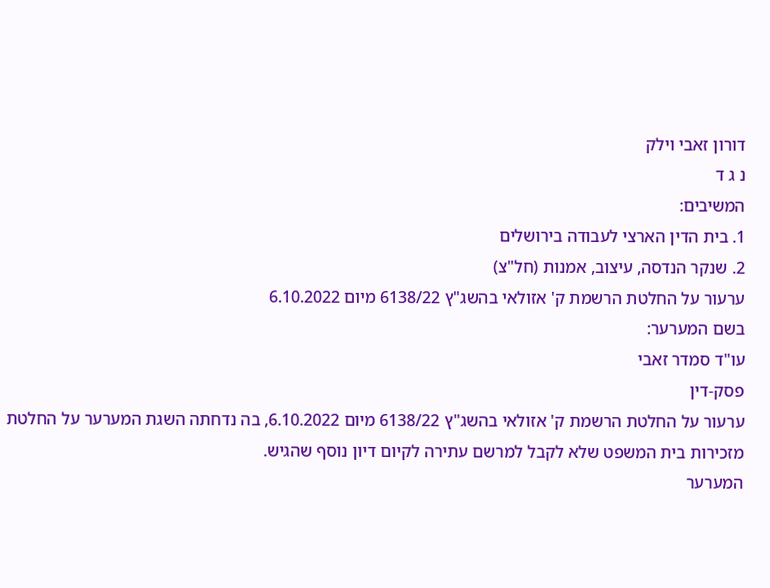דורון זאבי וילק
נ ג ד
המשיבים:
1. בית הדין הארצי לעבודה בירושלים
2. שנקר הנדסה, עיצוב, אמנות (חל"צ)
ערעור על החלטת הרשמת ק' אזולאי בהשג"ץ 6138/22 מיום 6.10.2022
בשם המערער:
עו"ד סמדר זאבי
פסק-דין
ערעור על החלטת הרשמת ק' אזולאי בהשג"ץ 6138/22 מיום 6.10.2022, בה נדחתה השגת המערער על החלטת מזכירות בית המשפט שלא לקבל למרשם עתירה לקיום דיון נוסף שהגיש.
המערער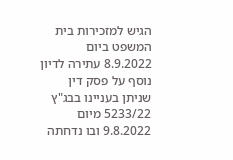הגיש למזכירות בית המשפט ביום 8.9.2022 עתירה לדיון נוסף על פסק דין שניתן בעניינו בבג"ץ 5233/22 מיום 9.8.2022 ובו נדחתה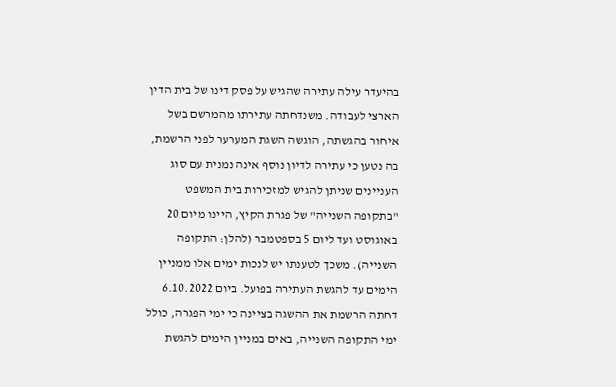בהיעדר עילה עתירה שהגיש על פסק דינו של בית הדין הארצי לעבודה. משנדחתה עתירתו מהמרשם בשל איחור בהגשתה, הוגשה השגת המערער לפני הרשמת, בה נטען כי עתירה לדיון נוסף אינה נמנית עם סוג העניינים שניתן להגיש למזכירות בית המשפט "בתקופה השנייה" של פגרת הקיץ, היינו מיום 20 באוגוסט ועד ליום 5 בספטמבר (להלן: התקופה השנייה). משכך לטענתו יש לנכות ימים אלו ממניין הימים עד להגשת העתירה בפועל. ביום 6.10.2022 דחתה הרשמת את ההשגה בציינה כי ימי הפגרה, כולל ימי התקופה השנייה, באים במניין הימים להגשת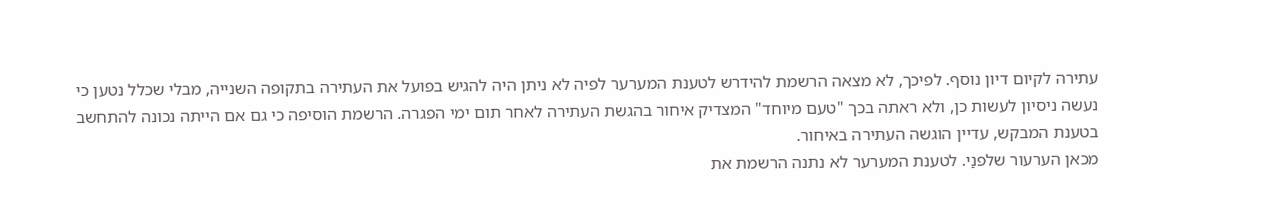עתירה לקיום דיון נוסף. לפיכך, לא מצאה הרשמת להידרש לטענת המערער לפיה לא ניתן היה להגיש בפועל את העתירה בתקופה השנייה, מבלי שכלל נטען כי נעשה ניסיון לעשות כן, ולא ראתה בכך "טעם מיוחד" המצדיק איחור בהגשת העתירה לאחר תום ימי הפגרה. הרשמת הוסיפה כי גם אם הייתה נכונה להתחשב בטענת המבקש, עדיין הוגשה העתירה באיחור.
מכאן הערעור שלפנַי. לטענת המערער לא נתנה הרשמת את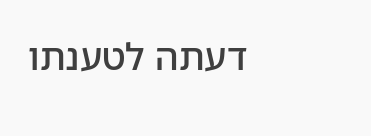דעתה לטענתו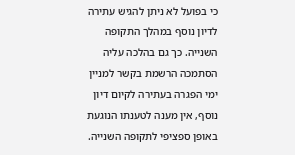כי בפועל לא ניתן להגיש עתירה לדיון נוסף במהלך התקופה השנייה. כך גם בהלכה עליה הסתמכה הרשמת בקשר למניין ימי הפגרה בעתירה לקיום דיון נוסף, אין מענה לטענתו הנוגעת באופן ספציפי לתקופה השנייה.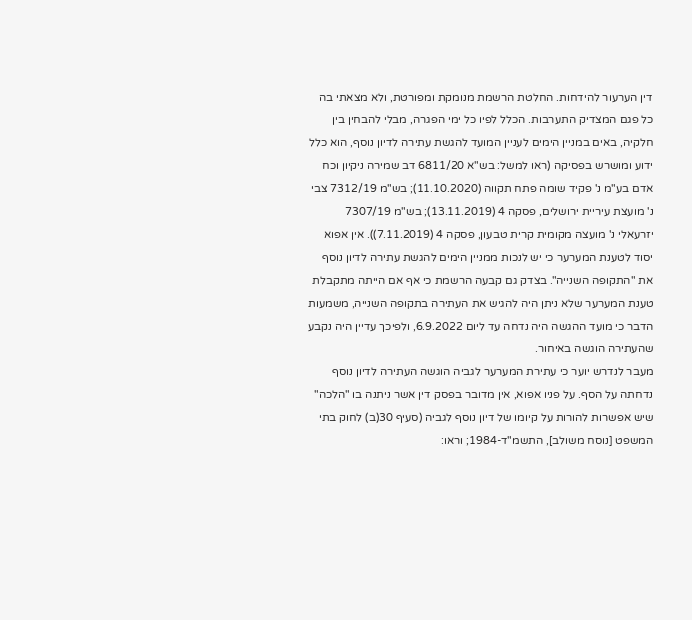דין הערעור להידחות. החלטת הרשמת מנומקת ומפורטת, ולא מצאתי בה כל פגם המצדיק התערבות. הכלל לפיו כל ימי הפגרה, מבלי להבחין בין חלקיה, באים במניין הימים לעניין המועד להגשת עתירה לדיון נוסף, הוא כלל ידוע ומושרש בפסיקה (ראו למשל: בש"א 6811/20 דב שמירה ניקיון וכח אדם בע"מ נ' פקיד שומה פתח תקווה (11.10.2020); בש"מ 7312/19 צבי נ' מועצת עיריית ירושלים, פסקה 4 (13.11.2019); בש"מ 7307/19 יזרעאלי נ' מועצה מקומית קרית טבעון, פסקה 4 (7.11.2019)). אין אפוא יסוד לטענת המערער כי יש לנכות ממניין הימים להגשת עתירה לדיון נוסף את "התקופה השנייה". בצדק גם קבעה הרשמת כי אף אם הייתה מתקבלת טענת המערער שלא ניתן היה להגיש את העתירה בתקופה השנייה, משמעות הדבר כי מועד ההגשה היה נדחה עד ליום 6.9.2022, ולפיכך עדיין היה נקבע שהעתירה הוגשה באיחור.
מעבר לנדרש יוער כי עתירת המערער לגביה הוגשה העתירה לדיון נוסף נדחתה על הסף. על פניו אפוא, אין מדובר בפסק דין אשר ניתנה בו "הלכה" שיש אפשרות להורות על קיומו של דיון נוסף לגביה (סעיף 30(ב) לחוק בתי המשפט [נוסח משולב], התשמ"ד-1984; וראו: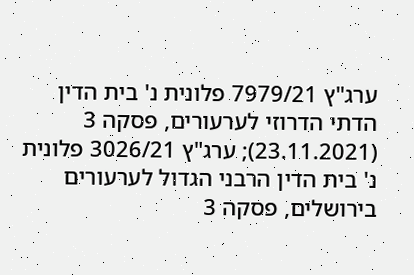ערג"ץ 7979/21 פלונית נ' בית הדין הדתי הדרוזי לערעורים, פסקה 3 (23.11.2021); ערג"ץ 3026/21 פלונית נ' בית הדין הרבני הגדול לערעורים בירושלים, פסקה 3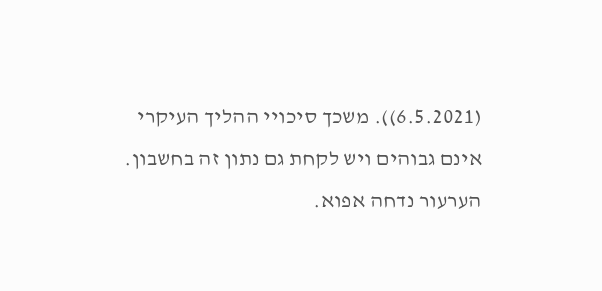(6.5.2021)). משכך סיכויי ההליך העיקרי אינם גבוהים ויש לקחת גם נתון זה בחשבון.
הערעור נדחה אפוא.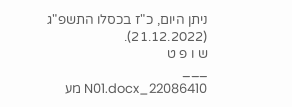ניתן היום, כ"ז בכסלו התשפ"ג (21.12.2022).
ש ו פ ט
___
22086410_N01.docx מע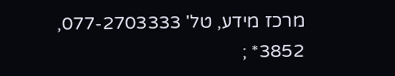מרכז מידע, טל' 077-2703333, 3852* ;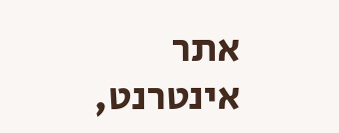אתר אינטרנט,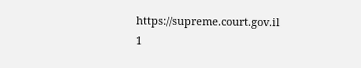https://supreme.court.gov.il
1